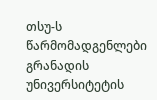თსუ-ს წარმომადგენლები გრანადის უნივერსიტეტის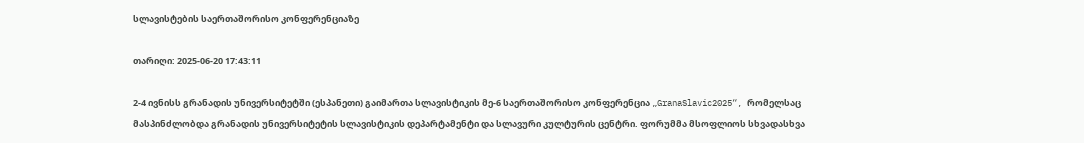სლავისტების საერთაშორისო კონფერენციაზე

თარიღი: 2025-06-20 17:43:11

2-4 ივნისს გრანადის უნივერსიტეტში (ესპანეთი) გაიმართა სლავისტიკის მე-6 საერთაშორისო კონფერენცია „GranaSlavic2025“, რომელსაც მასპინძლობდა გრანადის უნივერსიტეტის სლავისტიკის დეპარტამენტი და სლავური კულტურის ცენტრი. ფორუმმა მსოფლიოს სხვადასხვა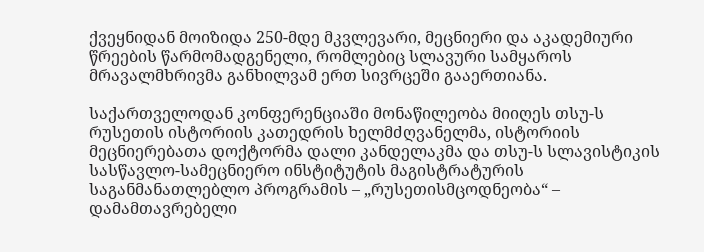ქვეყნიდან მოიზიდა 250-მდე მკვლევარი, მეცნიერი და აკადემიური წრეების წარმომადგენელი, რომლებიც სლავური სამყაროს მრავალმხრივმა განხილვამ ერთ სივრცეში გააერთიანა.

საქართველოდან კონფერენციაში მონაწილეობა მიიღეს თსუ-ს რუსეთის ისტორიის კათედრის ხელმძღვანელმა, ისტორიის მეცნიერებათა დოქტორმა დალი კანდელაკმა და თსუ-ს სლავისტიკის სასწავლო-სამეცნიერო ინსტიტუტის მაგისტრატურის საგანმანათლებლო პროგრამის – „რუსეთისმცოდნეობა“ – დამამთავრებელი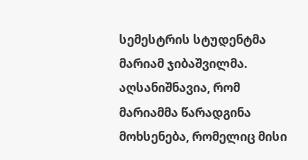სემესტრის სტუდენტმა მარიამ ჯიბაშვილმა. აღსანიშნავია, რომ მარიამმა წარადგინა მოხსენება, რომელიც მისი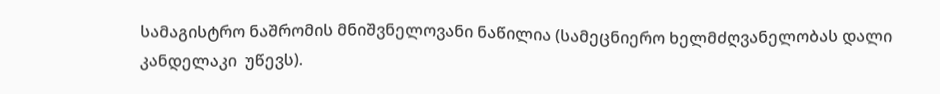სამაგისტრო ნაშრომის მნიშვნელოვანი ნაწილია (სამეცნიერო ხელმძღვანელობას დალი კანდელაკი  უწევს).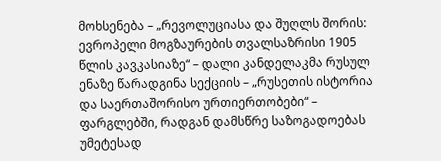მოხსენება – „რევოლუციასა და შუღლს შორის: ევროპელი მოგზაურების თვალსაზრისი 1905 წლის კავკასიაზე“ – დალი კანდელაკმა რუსულ ენაზე წარადგინა სექციის – „რუსეთის ისტორია და საერთაშორისო ურთიერთობები“ – ფარგლებში, რადგან დამსწრე საზოგადოებას უმეტესად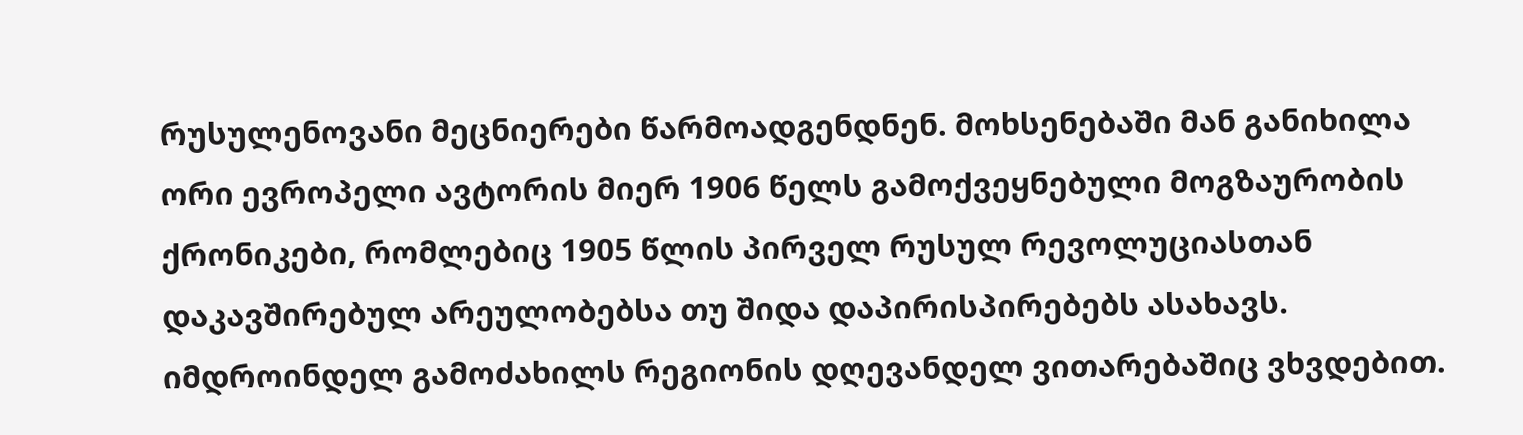რუსულენოვანი მეცნიერები წარმოადგენდნენ. მოხსენებაში მან განიხილა ორი ევროპელი ავტორის მიერ 1906 წელს გამოქვეყნებული მოგზაურობის ქრონიკები, რომლებიც 1905 წლის პირველ რუსულ რევოლუციასთან დაკავშირებულ არეულობებსა თუ შიდა დაპირისპირებებს ასახავს. იმდროინდელ გამოძახილს რეგიონის დღევანდელ ვითარებაშიც ვხვდებით.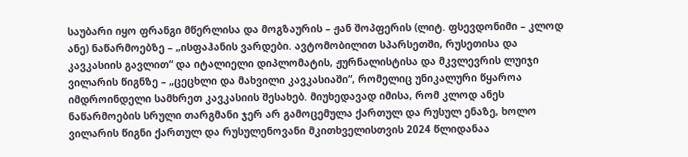საუბარი იყო ფრანგი მწერლისა და მოგზაურის – ჟან შოპფერის (ლიტ. ფსევდონიმი – კლოდ ანე) ნაწარმოებზე – „ისფაჰანის ვარდები. ავტომობილით სპარსეთში, რუსეთისა და კავკასიის გავლით“ და იტალიელი დიპლომატის, ჟურნალისტისა და მკვლევრის ლუიჯი ვილარის წიგნზე – „ცეცხლი და მახვილი კავკასიაში“, რომელიც უნიკალური წყაროა იმდროინდელი სამხრეთ კავკასიის შესახებ. მიუხედავად იმისა, რომ კლოდ ანეს ნაწარმოების სრული თარგმანი ჯერ არ გამოცემულა ქართულ და რუსულ ენაზე, ხოლო ვილარის წიგნი ქართულ და რუსულენოვანი მკითხველისთვის 2024 წლიდანაა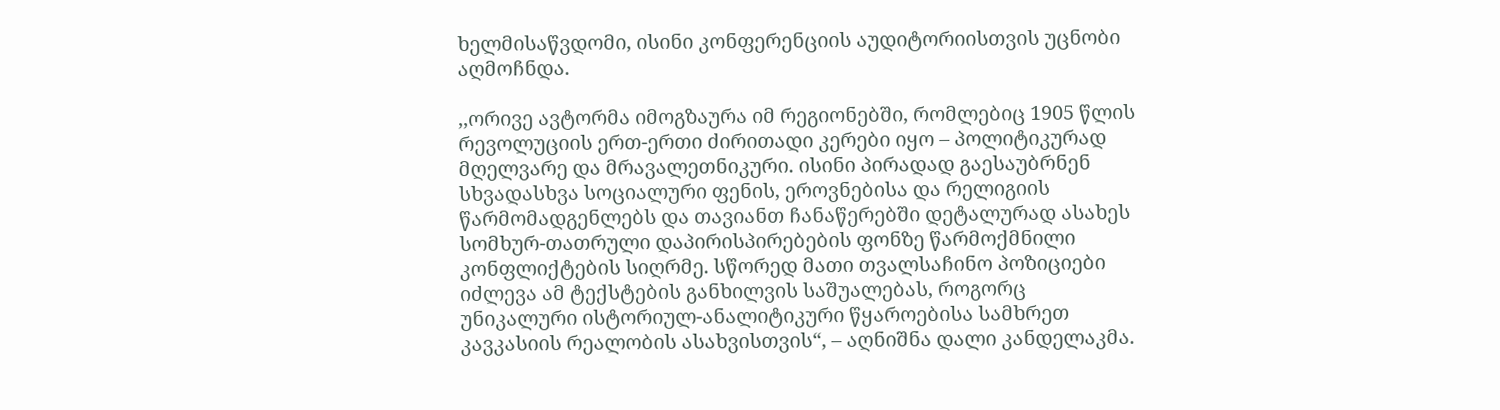ხელმისაწვდომი, ისინი კონფერენციის აუდიტორიისთვის უცნობი აღმოჩნდა.

,,ორივე ავტორმა იმოგზაურა იმ რეგიონებში, რომლებიც 1905 წლის რევოლუციის ერთ-ერთი ძირითადი კერები იყო – პოლიტიკურად მღელვარე და მრავალეთნიკური. ისინი პირადად გაესაუბრნენ სხვადასხვა სოციალური ფენის, ეროვნებისა და რელიგიის წარმომადგენლებს და თავიანთ ჩანაწერებში დეტალურად ასახეს სომხურ-თათრული დაპირისპირებების ფონზე წარმოქმნილი კონფლიქტების სიღრმე. სწორედ მათი თვალსაჩინო პოზიციები იძლევა ამ ტექსტების განხილვის საშუალებას, როგორც უნიკალური ისტორიულ-ანალიტიკური წყაროებისა სამხრეთ კავკასიის რეალობის ასახვისთვის“, – აღნიშნა დალი კანდელაკმა.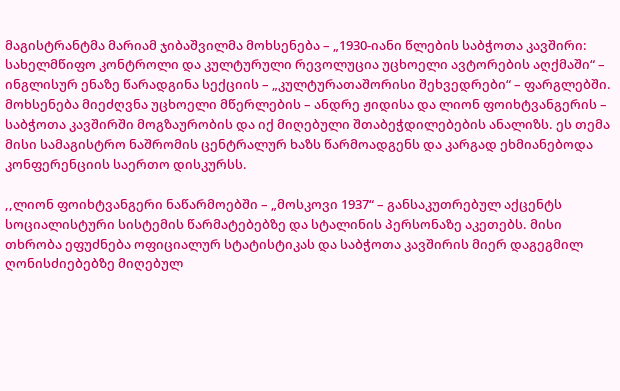მაგისტრანტმა მარიამ ჯიბაშვილმა მოხსენება – „1930-იანი წლების საბჭოთა კავშირი: სახელმწიფო კონტროლი და კულტურული რევოლუცია უცხოელი ავტორების აღქმაში“ – ინგლისურ ენაზე წარადგინა სექციის – „კულტურათაშორისი შეხვედრები“ – ფარგლებში. მოხსენება მიეძღვნა უცხოელი მწერლების – ანდრე ჟიდისა და ლიონ ფოიხტვანგერის – საბჭოთა კავშირში მოგზაურობის და იქ მიღებული შთაბეჭდილებების ანალიზს. ეს თემა მისი სამაგისტრო ნაშრომის ცენტრალურ ხაზს წარმოადგენს და კარგად ეხმიანებოდა კონფერენციის საერთო დისკურსს.

,,ლიონ ფოიხტვანგერი ნაწარმოებში – „მოსკოვი 1937“ – განსაკუთრებულ აქცენტს  სოციალისტური სისტემის წარმატებებზე და სტალინის პერსონაზე აკეთებს. მისი თხრობა ეფუძნება ოფიციალურ სტატისტიკას და საბჭოთა კავშირის მიერ დაგეგმილ ღონისძიებებზე მიღებულ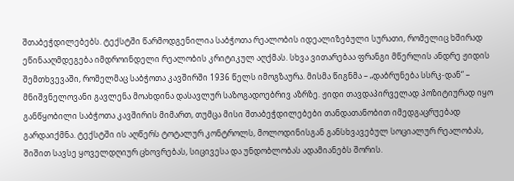შთაბეჭდილებებს. ტექსტში წარმოდგენილია საბჭოთა რეალობის იდეალიზებული სურათი, რომელიც ხშირად ეწინააღმდეგება იმდროინდელი რეალობის კრიტიკულ აღქმას. სხვა ვითარებაა ფრანგი მწერლის ანდრე ჟიდის შემთხვევაში, რომელმაც საბჭოთა კავშირში 1936 წელს იმოგზაურა. მისმა წიგნმა – „დაბრუნება სსრკ-დან“ – მნიშვნელოვანი გავლენა მოახდინა დასავლურ საზოგადოებრივ აზრზე. ჟიდი თავდაპირველად პოზიტიურად იყო განწყობილი საბჭოთა კავშირის მიმართ, თუმცა მისი შთაბეჭდილებები თანდათანობით იმედგაცრუებად გარდაიქმნა. ტექსტში ის აღწერს ტოტალურ კონტროლს, მოლოდინისგან განსხვავებულ სოციალურ რეალობას, შიშით სავსე ყოველდღიურ ცხოვრებას, სიცივესა და უნდობლობას ადამიანებს შორის.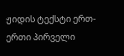ჟიდის ტექსტი ერთ-ერთი პირველი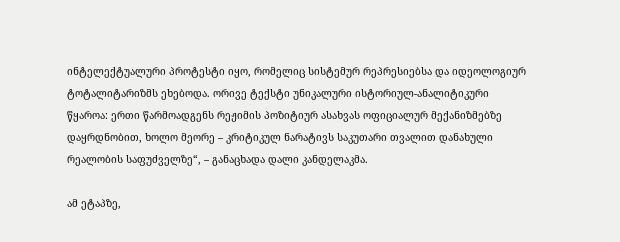ინტელექტუალური პროტესტი იყო, რომელიც სისტემურ რეპრესიებსა და იდეოლოგიურ ტოტალიტარიზმს ეხებოდა. ორივე ტექსტი უნიკალური ისტორიულ-ანალიტიკური წყაროა: ერთი წარმოადგენს რეჟიმის პოზიტიურ ასახვას ოფიციალურ მექანიზმებზე დაყრდნობით, ხოლო მეორე – კრიტიკულ ნარატივს საკუთარი თვალით დანახული რეალობის საფუძველზე“, – განაცხადა დალი კანდელაკმა.

ამ ეტაპზე,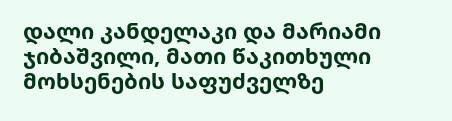დალი კანდელაკი და მარიამი ჯიბაშვილი, მათი წაკითხული მოხსენების საფუძველზე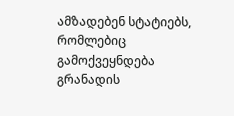ამზადებენ სტატიებს, რომლებიც გამოქვეყნდება გრანადის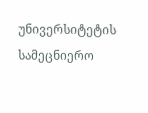უნივერსიტეტის სამეცნიერო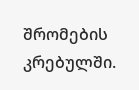შრომების კრებულში.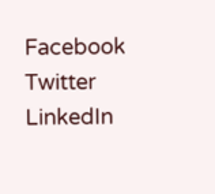Facebook
Twitter
LinkedIn